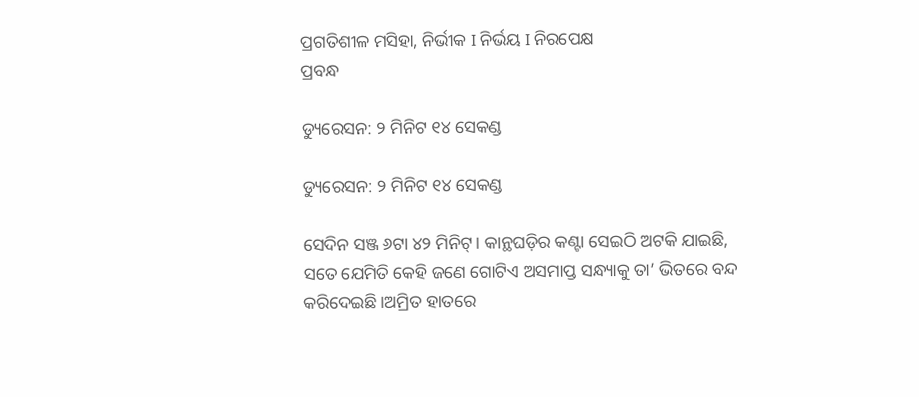ପ୍ରଗତିଶୀଳ ମସିହା, ନିର୍ଭୀକ I ନିର୍ଭୟ I ନିରପେକ୍ଷ
ପ୍ରବନ୍ଧ

ଡ୍ୟୁରେସନ: ୨ ମିନିଟ ୧୪ ସେକଣ୍ଡ

ଡ୍ୟୁରେସନ: ୨ ମିନିଟ ୧୪ ସେକଣ୍ଡ

ସେଦିନ ସଞ୍ଜ ୬ଟା ୪୨ ମିନିଟ୍‌। କାନ୍ଥଘଡ଼ିର କଣ୍ଟା ସେଇଠି ଅଟକି ଯାଇଛି, ସତେ ଯେମିତି କେହି ଜଣେ ଗୋଟିଏ ଅସମାପ୍ତ ସନ୍ଧ୍ୟାକୁ ତା’ ଭିତରେ ବନ୍ଦ କରିଦେଇଛି।ଅମ୍ରିତ ହାତରେ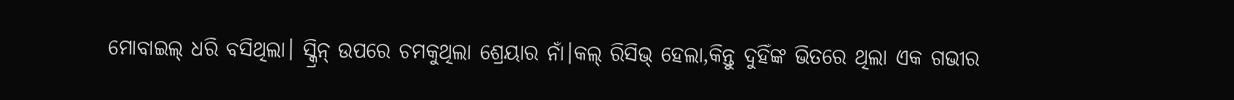ମୋବାଇଲ୍‌ ଧରି ବସିଥିଲା। ସ୍କ୍ରିନ୍‌ ଉପରେ ଚମକୁଥିଲା ଶ୍ରେୟାର ନାଁ।କଲ୍‌ ରିସିଭ୍‌ ହେଲା,କିନ୍ତୁ ଦୁହିଁଙ୍କ ଭିତରେ ଥିଲା ଏକ ଗଭୀର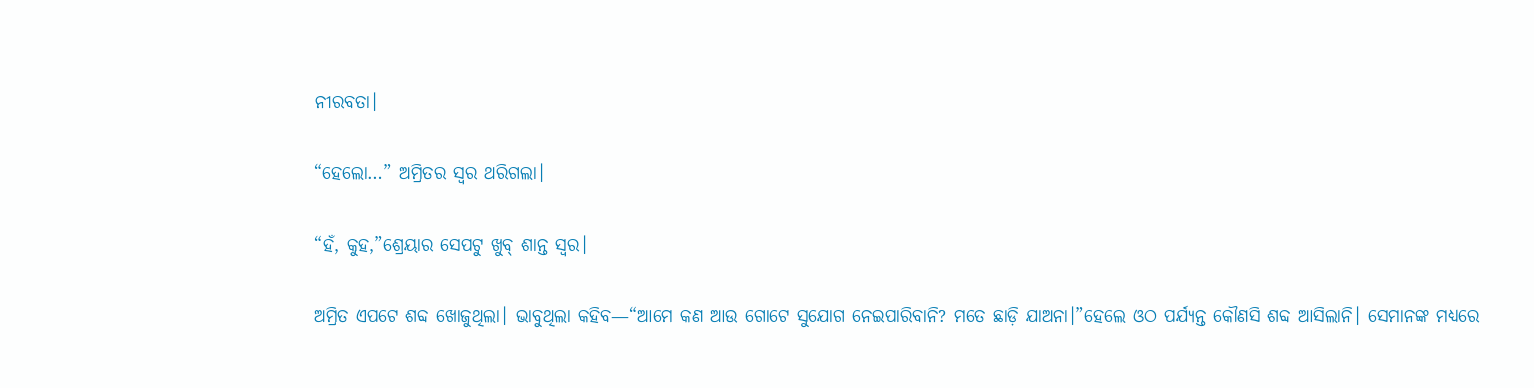ନୀରବତା।

“ହେଲୋ…” ଅମ୍ରିତର ସ୍ୱର ଥରିଗଲା।

“ହଁ, କୁହ,”ଶ୍ରେୟାର ସେପଟୁ ଖୁବ୍‌ ଶାନ୍ତ ସ୍ୱର।

ଅମ୍ରିତ ଏପଟେ ଶବ୍ଦ ଖୋଜୁଥିଲା। ଭାବୁଥିଲା କହିବ—“ଆମେ କଣ ଆଉ ଗୋଟେ ସୁଯୋଗ ନେଇପାରିବାନି? ମତେ ଛାଡ଼ି ଯାଅନା।”ହେଲେ ଓଠ ପର୍ଯ୍ୟନ୍ତ କୌଣସି ଶବ୍ଦ ଆସିଲାନି। ସେମାନଙ୍କ ମଧ୍ୟରେ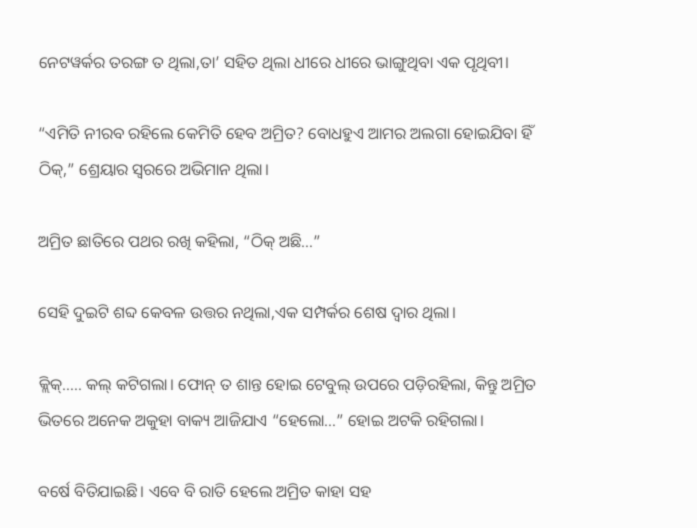ନେଟୱର୍କର ତରଙ୍ଗ ତ ଥିଲା,ତା’ ସହିତ ଥିଲା ଧୀରେ ଧୀରେ ଭାଙ୍ଗୁଥିବା ଏକ ପୃଥିବୀ।

“ଏମିତି ନୀରବ ରହିଲେ କେମିତି ହେବ ଅମ୍ରିତ? ବୋଧହୁଏ ଆମର ଅଲଗା ହୋଇଯିବା ହିଁ ଠିକ୍‌,” ଶ୍ରେୟାର ସ୍ୱରରେ ଅଭିମାନ ଥିଲା।

ଅମ୍ରିତ ଛାତିରେ ପଥର ରଖି କହିଲା, “ଠିକ୍ ଅଛି…”

ସେହି ଦୁଇଟି ଶବ୍ଦ କେବଳ ଉତ୍ତର ନଥିଲା,ଏକ ସମ୍ପର୍କର ଶେଷ ଦ୍ୱାର ଥିଲା।

କ୍ଲିକ୍‌….. କଲ୍‌ କଟିଗଲା। ଫୋନ୍‌ ତ ଶାନ୍ତ ହୋଇ ଟେବୁଲ୍‌ ଉପରେ ପଡ଼ିରହିଲା, କିନ୍ତୁ ଅମ୍ରିତ ଭିତରେ ଅନେକ ଅକୁହା ବାକ୍ୟ ଆଜିଯାଏ “ହେଲୋ…” ହୋଇ ଅଟକି ରହିଗଲା।

ବର୍ଷେ ବିତିଯାଇଛି। ଏବେ ବି ରାତି ହେଲେ ଅମ୍ରିତ କାହା ସହ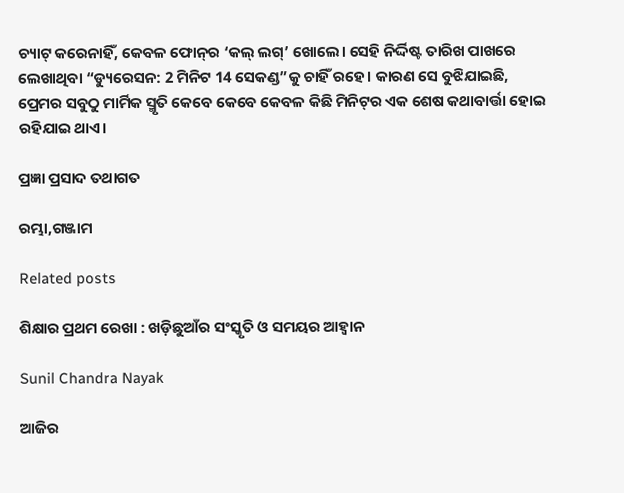ଚ୍ୟାଟ୍‌ କରେନାହିଁ, କେବଳ ଫୋନ୍‌ର ‘କଲ୍‌ ଲଗ୍‌’ ଖୋଲେ। ସେହି ନିର୍ଦ୍ଦିଷ୍ଟ ତାରିଖ ପାଖରେ ଲେଖାଥିବା “ଡ୍ୟୁରେସନ: 2 ମିନିଟ 14 ସେକଣ୍ଡ”କୁ ଚାହିଁ ରହେ। କାରଣ ସେ ବୁଝିଯାଇଛି, ପ୍ରେମର ସବୁଠୁ ମାର୍ମିକ ସ୍ମୃତି କେବେ କେବେ କେବଳ କିଛି ମିନିଟ୍‌ର ଏକ ଶେଷ କଥାବାର୍ତ୍ତା ହୋଇ ରହିଯାଇ ଥାଏ।

ପ୍ରଜ୍ଞା ପ୍ରସାଦ ତଥାଗତ

ରମ୍ଭା,ଗଞ୍ଜାମ

Related posts

ଶିକ୍ଷାର ପ୍ରଥମ ରେଖା : ଖଡ଼ିଛୁଆଁର ସଂସ୍କୃତି ଓ ସମୟର ଆହ୍ୱାନ

Sunil Chandra Nayak

ଆଜିର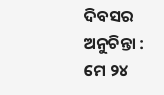ଦିବସର ଅନୁଚିନ୍ତା : ମେ ୨୪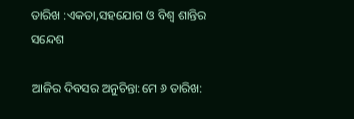ତାରିଖ :ଏକତା,ସହଯୋଗ ଓ ବିଶ୍ୱ ଶାନ୍ତିର ସନ୍ଦେଶ

ଆଜିର ଦିବସର ଅନୁଚିନ୍ତା:ମେ ୬ ତାରିଖ: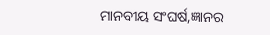ମାନବୀୟ ସଂଘର୍ଷ,ଜ୍ଞାନର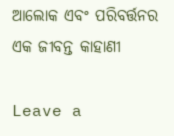ଆଲୋକ ଏବଂ ପରିବର୍ତ୍ତନର ଏକ ଜୀବନ୍ତ କାହାଣୀ

Leave a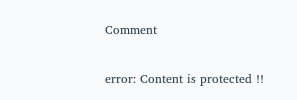Comment

error: Content is protected !!